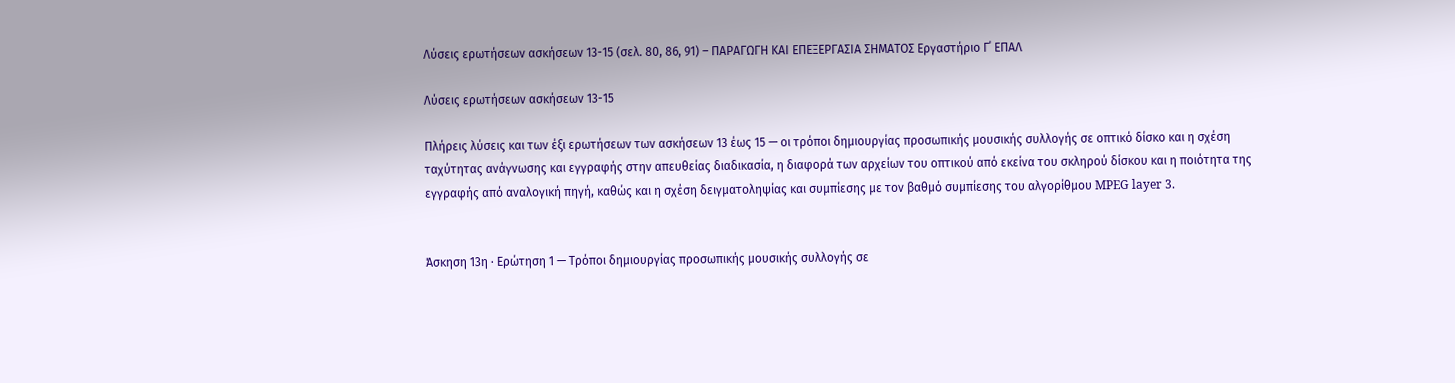Λύσεις ερωτήσεων ασκήσεων 13-15 (σελ. 80, 86, 91) – ΠΑΡΑΓΩΓΗ ΚΑΙ ΕΠΕΞΕΡΓΑΣΙΑ ΣΗΜΑΤΟΣ Εργαστήριο Γ΄ ΕΠΑΛ

Λύσεις ερωτήσεων ασκήσεων 13-15

Πλήρεις λύσεις και των έξι ερωτήσεων των ασκήσεων 13 έως 15 — οι τρόποι δημιουργίας προσωπικής μουσικής συλλογής σε οπτικό δίσκο και η σχέση ταχύτητας ανάγνωσης και εγγραφής στην απευθείας διαδικασία, η διαφορά των αρχείων του οπτικού από εκείνα του σκληρού δίσκου και η ποιότητα της εγγραφής από αναλογική πηγή, καθώς και η σχέση δειγματοληψίας και συμπίεσης με τον βαθμό συμπίεσης του αλγορίθμου MPEG layer 3.


Άσκηση 13η · Ερώτηση 1 — Τρόποι δημιουργίας προσωπικής μουσικής συλλογής σε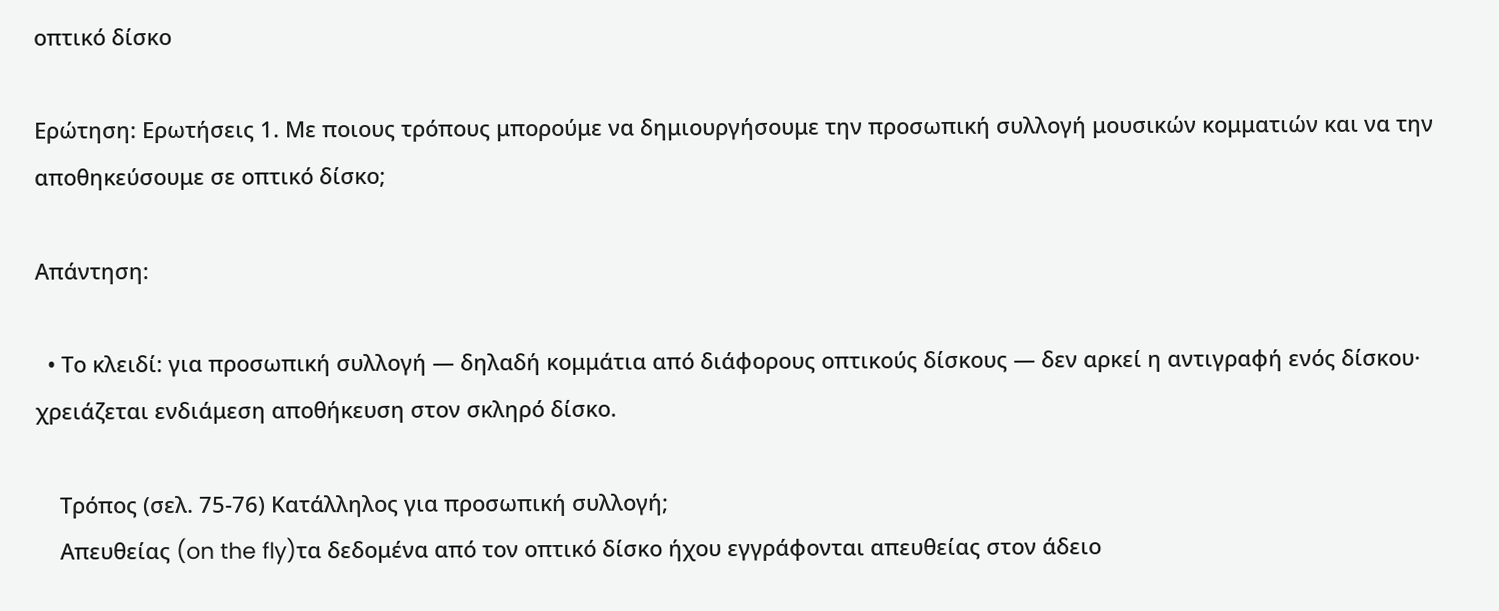οπτικό δίσκο

Ερώτηση: Ερωτήσεις 1. Με ποιους τρόπους μπορούμε να δημιουργήσουμε την προσωπική συλλογή μουσικών κομματιών και να την αποθηκεύσουμε σε οπτικό δίσκο;

Απάντηση:

  • Το κλειδί: για προσωπική συλλογή — δηλαδή κομμάτια από διάφορους οπτικούς δίσκους — δεν αρκεί η αντιγραφή ενός δίσκου· χρειάζεται ενδιάμεση αποθήκευση στον σκληρό δίσκο.

    Τρόπος (σελ. 75-76) Κατάλληλος για προσωπική συλλογή;
    Απευθείας (on the fly)τα δεδομένα από τον οπτικό δίσκο ήχου εγγράφονται απευθείας στον άδειο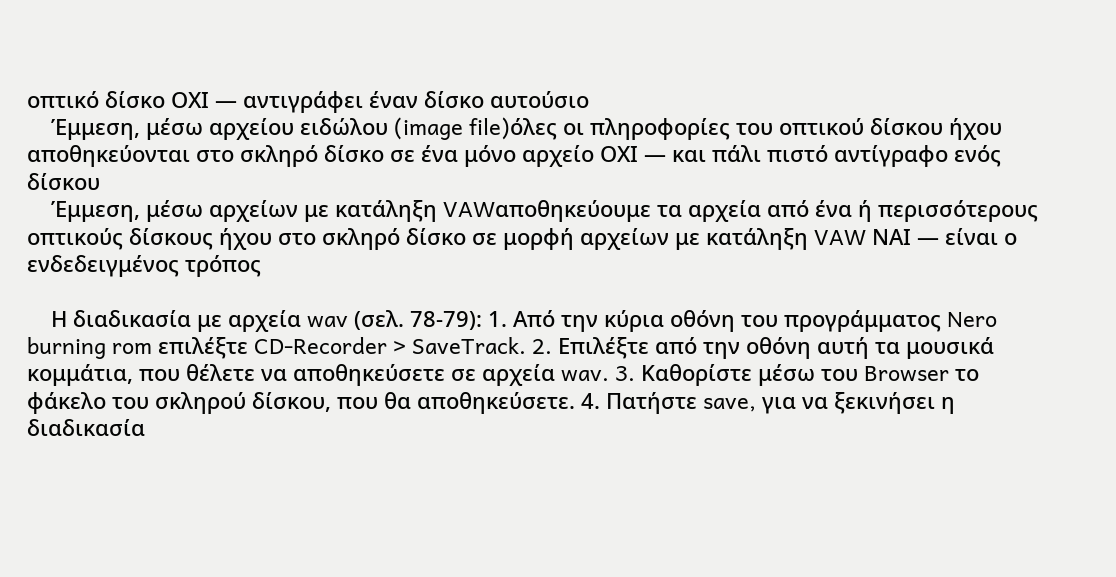οπτικό δίσκο ΟΧΙ — αντιγράφει έναν δίσκο αυτούσιο
    Έμμεση, μέσω αρχείου ειδώλου (image file)όλες οι πληροφορίες του οπτικού δίσκου ήχου αποθηκεύονται στο σκληρό δίσκο σε ένα μόνο αρχείο ΟΧΙ — και πάλι πιστό αντίγραφο ενός δίσκου
    Έμμεση, μέσω αρχείων με κατάληξη VAWαποθηκεύουμε τα αρχεία από ένα ή περισσότερους οπτικούς δίσκους ήχου στο σκληρό δίσκο σε μορφή αρχείων με κατάληξη VAW ΝΑΙ — είναι ο ενδεδειγμένος τρόπος

    Η διαδικασία με αρχεία wav (σελ. 78-79): 1. Από την κύρια οθόνη του προγράμματος Nero burning rom επιλέξτε CD-Recorder > SaveTrack. 2. Επιλέξτε από την οθόνη αυτή τα μουσικά κομμάτια, που θέλετε να αποθηκεύσετε σε αρχεία wav. 3. Καθορίστε μέσω του Browser το φάκελο του σκληρού δίσκου, που θα αποθηκεύσετε. 4. Πατήστε save, για να ξεκινήσει η διαδικασία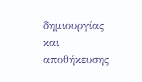δημιουργίας και αποθήκευσης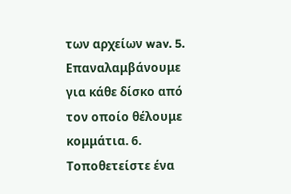των αρχείων wav. 5. Επαναλαμβάνουμε για κάθε δίσκο από τον οποίο θέλουμε κομμάτια. 6. Τοποθετείστε ένα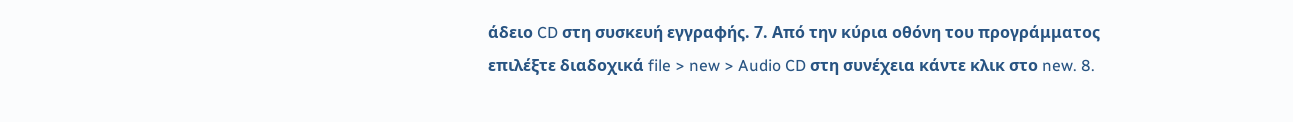άδειο CD στη συσκευή εγγραφής. 7. Από την κύρια οθόνη του προγράμματος επιλέξτε διαδοχικά file > new > Audio CD στη συνέχεια κάντε κλικ στο new. 8.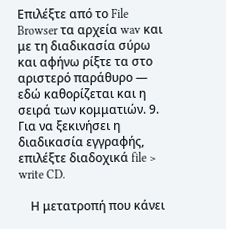Επιλέξτε από το File Browser τα αρχεία wav και με τη διαδικασία σύρω και αφήνω ρίξτε τα στο αριστερό παράθυρο — εδώ καθορίζεται και η σειρά των κομματιών. 9. Για να ξεκινήσει η διαδικασία εγγραφής, επιλέξτε διαδοχικά file > write CD.

    Η μετατροπή που κάνει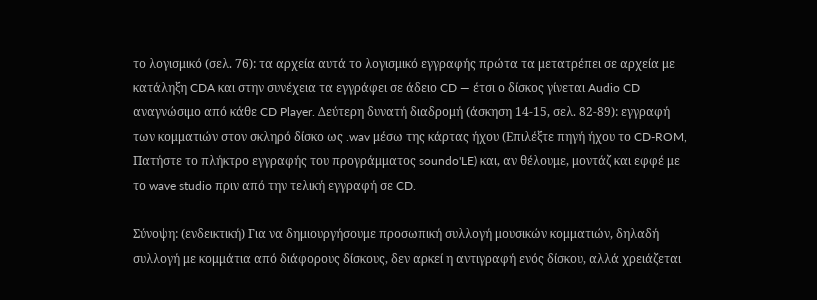το λογισμικό (σελ. 76): τα αρχεία αυτά το λογισμικό εγγραφής πρώτα τα μετατρέπει σε αρχεία με κατάληξη CDA και στην συνέχεια τα εγγράφει σε άδειο CD — έτσι ο δίσκος γίνεται Audio CD αναγνώσιμο από κάθε CD Player. Δεύτερη δυνατή διαδρομή (άσκηση 14-15, σελ. 82-89): εγγραφή των κομματιών στον σκληρό δίσκο ως .wav μέσω της κάρτας ήχου (Επιλέξτε πηγή ήχου το CD-ROM, Πατήστε το πλήκτρο εγγραφής του προγράμματος soundo'LE) και, αν θέλουμε, μοντάζ και εφφέ με το wave studio πριν από την τελική εγγραφή σε CD.

Σύνοψη: (ενδεικτική) Για να δημιουργήσουμε προσωπική συλλογή μουσικών κομματιών, δηλαδή συλλογή με κομμάτια από διάφορους δίσκους, δεν αρκεί η αντιγραφή ενός δίσκου, αλλά χρειάζεται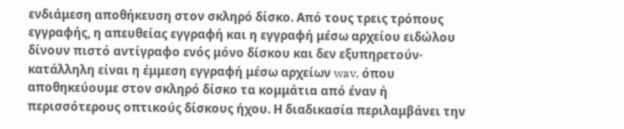ενδιάμεση αποθήκευση στον σκληρό δίσκο. Από τους τρεις τρόπους εγγραφής, η απευθείας εγγραφή και η εγγραφή μέσω αρχείου ειδώλου δίνουν πιστό αντίγραφο ενός μόνο δίσκου και δεν εξυπηρετούν· κατάλληλη είναι η έμμεση εγγραφή μέσω αρχείων wav, όπου αποθηκεύουμε στον σκληρό δίσκο τα κομμάτια από έναν ή περισσότερους οπτικούς δίσκους ήχου. Η διαδικασία περιλαμβάνει την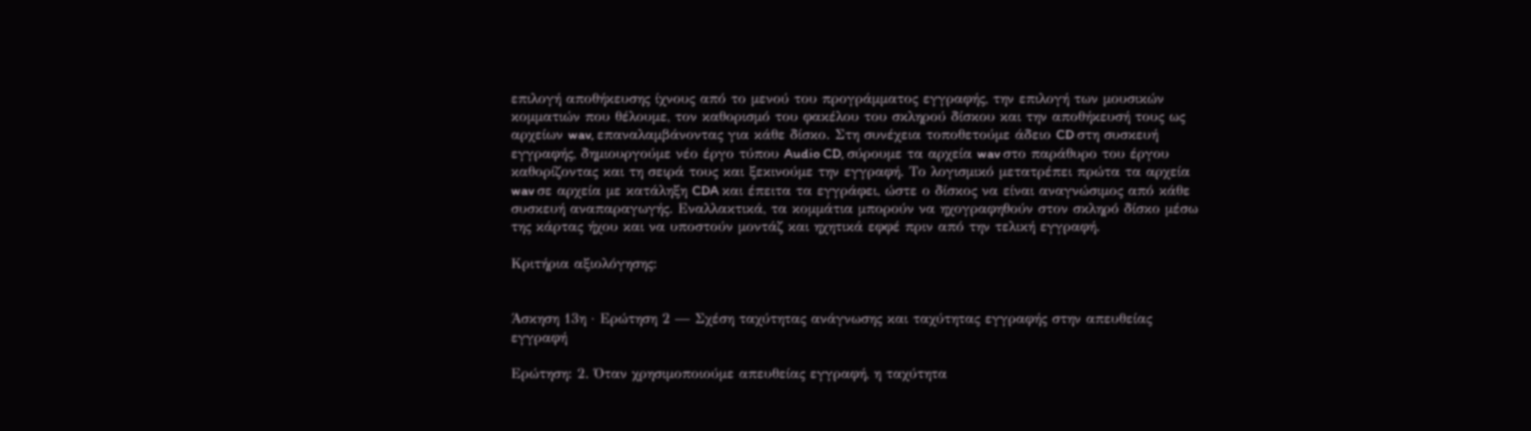επιλογή αποθήκευσης ίχνους από το μενού του προγράμματος εγγραφής, την επιλογή των μουσικών κομματιών που θέλουμε, τον καθορισμό του φακέλου του σκληρού δίσκου και την αποθήκευσή τους ως αρχείων wav, επαναλαμβάνοντας για κάθε δίσκο. Στη συνέχεια τοποθετούμε άδειο CD στη συσκευή εγγραφής, δημιουργούμε νέο έργο τύπου Audio CD, σύρουμε τα αρχεία wav στο παράθυρο του έργου καθορίζοντας και τη σειρά τους και ξεκινούμε την εγγραφή. Το λογισμικό μετατρέπει πρώτα τα αρχεία wav σε αρχεία με κατάληξη CDA και έπειτα τα εγγράφει, ώστε ο δίσκος να είναι αναγνώσιμος από κάθε συσκευή αναπαραγωγής. Εναλλακτικά, τα κομμάτια μπορούν να ηχογραφηθούν στον σκληρό δίσκο μέσω της κάρτας ήχου και να υποστούν μοντάζ και ηχητικά εφφέ πριν από την τελική εγγραφή.

Κριτήρια αξιολόγησης:


Άσκηση 13η · Ερώτηση 2 — Σχέση ταχύτητας ανάγνωσης και ταχύτητας εγγραφής στην απευθείας εγγραφή

Ερώτηση: 2. Όταν χρησιμοποιούμε απευθείας εγγραφή, η ταχύτητα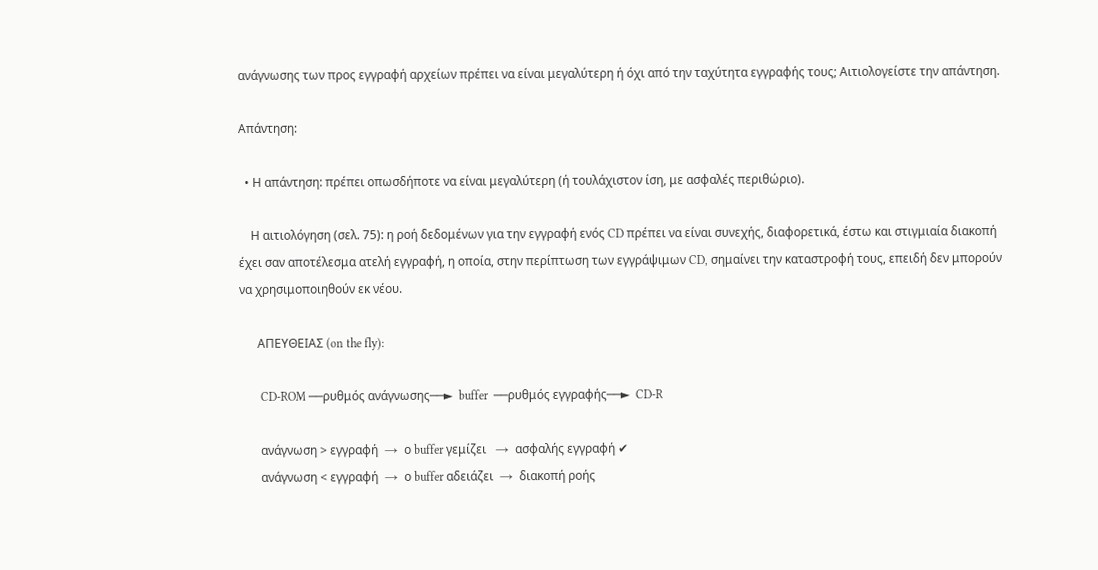ανάγνωσης των προς εγγραφή αρχείων πρέπει να είναι μεγαλύτερη ή όχι από την ταχύτητα εγγραφής τους; Αιτιολογείστε την απάντηση.

Απάντηση:

  • Η απάντηση: πρέπει οπωσδήποτε να είναι μεγαλύτερη (ή τουλάχιστον ίση, με ασφαλές περιθώριο).

    Η αιτιολόγηση (σελ. 75): η ροή δεδομένων για την εγγραφή ενός CD πρέπει να είναι συνεχής, διαφορετικά, έστω και στιγμιαία διακοπή έχει σαν αποτέλεσμα ατελή εγγραφή, η οποία, στην περίπτωση των εγγράψιμων CD, σημαίνει την καταστροφή τους, επειδή δεν μπορούν να χρησιμοποιηθούν εκ νέου.

      ΑΠΕΥΘΕΙΑΣ (on the fly):

       CD-ROM ──ρυθμός ανάγνωσης──►  buffer  ──ρυθμός εγγραφής──►  CD-R

       ανάγνωση > εγγραφή  →  ο buffer γεμίζει   →  ασφαλής εγγραφή ✔
       ανάγνωση < εγγραφή  →  ο buffer αδειάζει  →  διακοπή ροής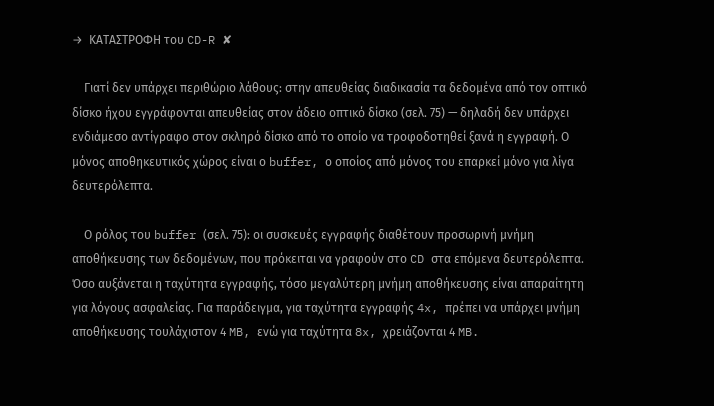→  ΚΑΤΑΣΤΡΟΦΗ του CD-R ✘

    Γιατί δεν υπάρχει περιθώριο λάθους: στην απευθείας διαδικασία τα δεδομένα από τον οπτικό δίσκο ήχου εγγράφονται απευθείας στον άδειο οπτικό δίσκο (σελ. 75) — δηλαδή δεν υπάρχει ενδιάμεσο αντίγραφο στον σκληρό δίσκο από το οποίο να τροφοδοτηθεί ξανά η εγγραφή. Ο μόνος αποθηκευτικός χώρος είναι ο buffer, ο οποίος από μόνος του επαρκεί μόνο για λίγα δευτερόλεπτα.

    Ο ρόλος του buffer (σελ. 75): οι συσκευές εγγραφής διαθέτουν προσωρινή μνήμη αποθήκευσης των δεδομένων, που πρόκειται να γραφούν στο CD στα επόμενα δευτερόλεπτα. Όσο αυξάνεται η ταχύτητα εγγραφής, τόσο μεγαλύτερη μνήμη αποθήκευσης είναι απαραίτητη για λόγους ασφαλείας. Για παράδειγμα, για ταχύτητα εγγραφής 4x, πρέπει να υπάρχει μνήμη αποθήκευσης τουλάχιστον 4 MB, ενώ για ταχύτητα 8x, χρειάζονται 4 MB.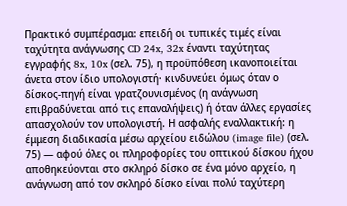Πρακτικό συμπέρασμα: επειδή οι τυπικές τιμές είναι ταχύτητα ανάγνωσης CD 24x, 32x έναντι ταχύτητας εγγραφής 8x, 10x (σελ. 75), η προϋπόθεση ικανοποιείται άνετα στον ίδιο υπολογιστή· κινδυνεύει όμως όταν ο δίσκος-πηγή είναι γρατζουνισμένος (η ανάγνωση επιβραδύνεται από τις επαναλήψεις) ή όταν άλλες εργασίες απασχολούν τον υπολογιστή. Η ασφαλής εναλλακτική: η έμμεση διαδικασία μέσω αρχείου ειδώλου (image file) (σελ. 75) — αφού όλες οι πληροφορίες του οπτικού δίσκου ήχου αποθηκεύονται στο σκληρό δίσκο σε ένα μόνο αρχείο, η ανάγνωση από τον σκληρό δίσκο είναι πολύ ταχύτερη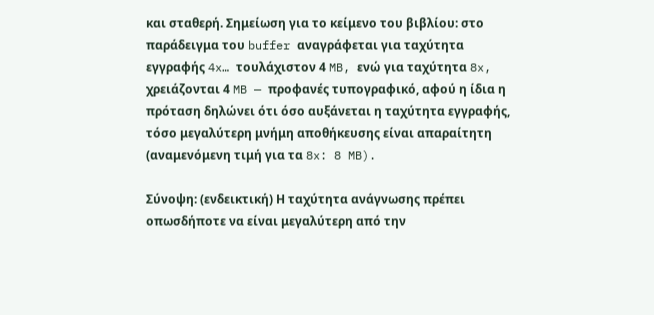και σταθερή. Σημείωση για το κείμενο του βιβλίου: στο παράδειγμα του buffer αναγράφεται για ταχύτητα εγγραφής 4x… τουλάχιστον 4 MB, ενώ για ταχύτητα 8x, χρειάζονται 4 MB — προφανές τυπογραφικό, αφού η ίδια η πρόταση δηλώνει ότι όσο αυξάνεται η ταχύτητα εγγραφής, τόσο μεγαλύτερη μνήμη αποθήκευσης είναι απαραίτητη (αναμενόμενη τιμή για τα 8x: 8 MB).

Σύνοψη: (ενδεικτική) Η ταχύτητα ανάγνωσης πρέπει οπωσδήποτε να είναι μεγαλύτερη από την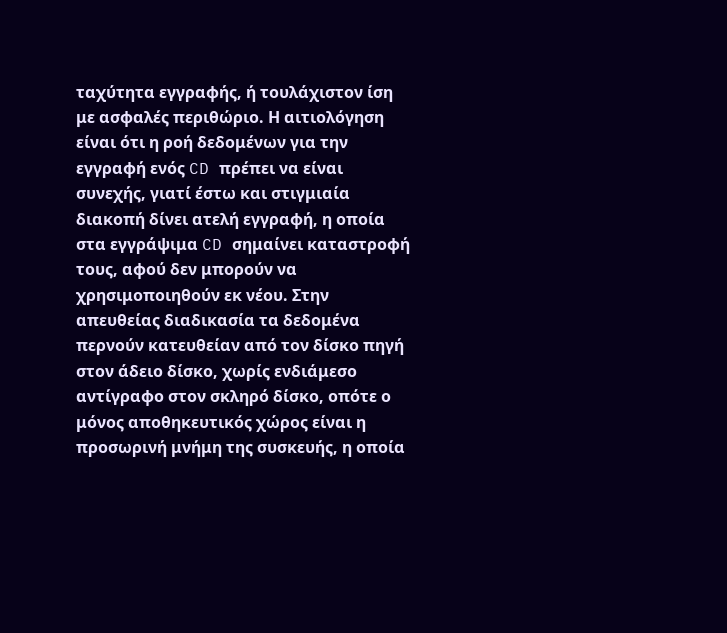ταχύτητα εγγραφής, ή τουλάχιστον ίση με ασφαλές περιθώριο. Η αιτιολόγηση είναι ότι η ροή δεδομένων για την εγγραφή ενός CD πρέπει να είναι συνεχής, γιατί έστω και στιγμιαία διακοπή δίνει ατελή εγγραφή, η οποία στα εγγράψιμα CD σημαίνει καταστροφή τους, αφού δεν μπορούν να χρησιμοποιηθούν εκ νέου. Στην απευθείας διαδικασία τα δεδομένα περνούν κατευθείαν από τον δίσκο πηγή στον άδειο δίσκο, χωρίς ενδιάμεσο αντίγραφο στον σκληρό δίσκο, οπότε ο μόνος αποθηκευτικός χώρος είναι η προσωρινή μνήμη της συσκευής, η οποία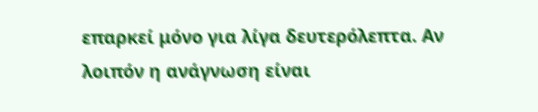επαρκεί μόνο για λίγα δευτερόλεπτα. Αν λοιπόν η ανάγνωση είναι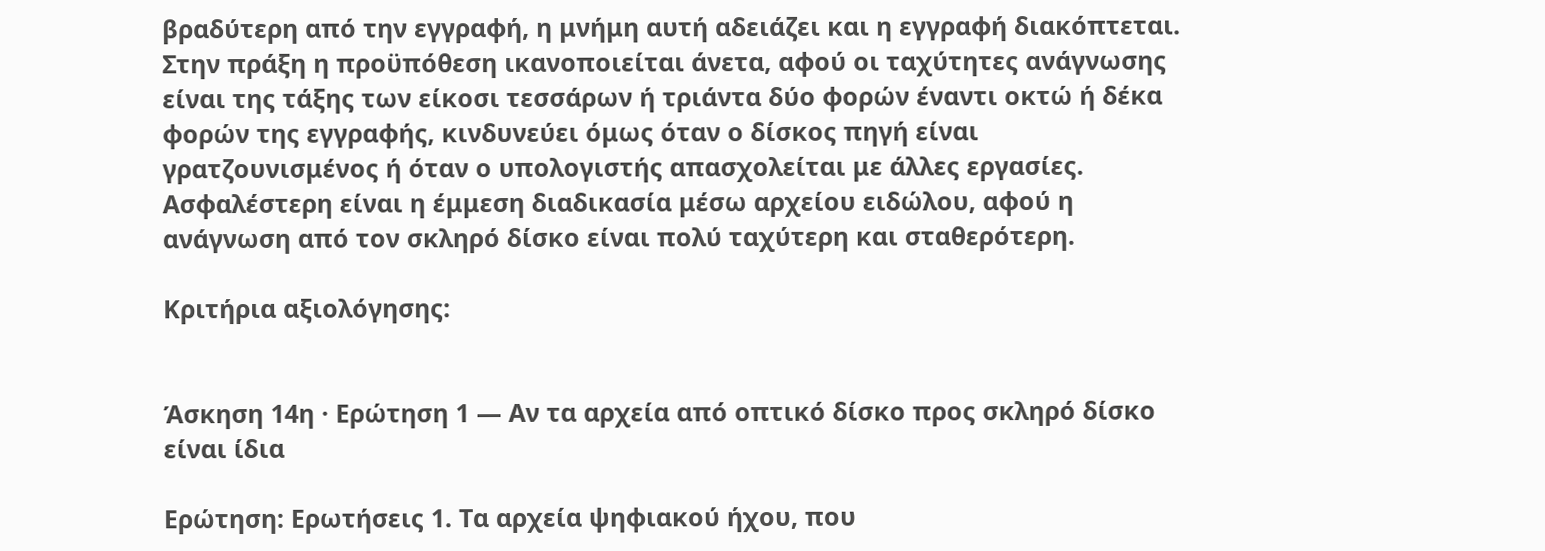βραδύτερη από την εγγραφή, η μνήμη αυτή αδειάζει και η εγγραφή διακόπτεται. Στην πράξη η προϋπόθεση ικανοποιείται άνετα, αφού οι ταχύτητες ανάγνωσης είναι της τάξης των είκοσι τεσσάρων ή τριάντα δύο φορών έναντι οκτώ ή δέκα φορών της εγγραφής, κινδυνεύει όμως όταν ο δίσκος πηγή είναι γρατζουνισμένος ή όταν ο υπολογιστής απασχολείται με άλλες εργασίες. Ασφαλέστερη είναι η έμμεση διαδικασία μέσω αρχείου ειδώλου, αφού η ανάγνωση από τον σκληρό δίσκο είναι πολύ ταχύτερη και σταθερότερη.

Κριτήρια αξιολόγησης:


Άσκηση 14η · Ερώτηση 1 — Αν τα αρχεία από οπτικό δίσκο προς σκληρό δίσκο είναι ίδια

Ερώτηση: Ερωτήσεις 1. Τα αρχεία ψηφιακού ήχου, που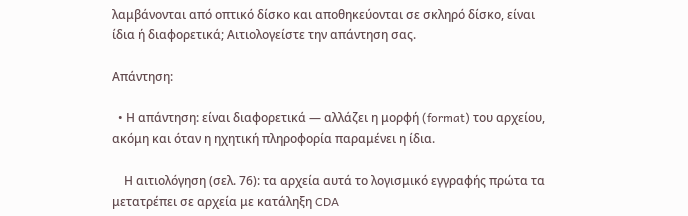λαμβάνονται από οπτικό δίσκο και αποθηκεύονται σε σκληρό δίσκο, είναι ίδια ή διαφορετικά; Αιτιολογείστε την απάντηση σας.

Απάντηση:

  • Η απάντηση: είναι διαφορετικά — αλλάζει η μορφή (format) του αρχείου, ακόμη και όταν η ηχητική πληροφορία παραμένει η ίδια.

    Η αιτιολόγηση (σελ. 76): τα αρχεία αυτά το λογισμικό εγγραφής πρώτα τα μετατρέπει σε αρχεία με κατάληξη CDA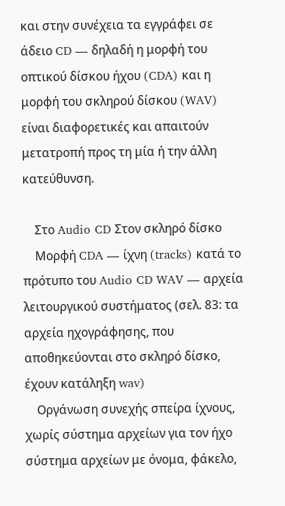και στην συνέχεια τα εγγράφει σε άδειο CD — δηλαδή η μορφή του οπτικού δίσκου ήχου (CDA) και η μορφή του σκληρού δίσκου (WAV) είναι διαφορετικές και απαιτούν μετατροπή προς τη μία ή την άλλη κατεύθυνση.

    Στο Audio CD Στον σκληρό δίσκο
    Μορφή CDA — ίχνη (tracks) κατά το πρότυπο του Audio CD WAV — αρχεία λειτουργικού συστήματος (σελ. 83: τα αρχεία ηχογράφησης, που αποθηκεύονται στο σκληρό δίσκο, έχουν κατάληξη wav)
    Οργάνωση συνεχής σπείρα ίχνους, χωρίς σύστημα αρχείων για τον ήχο σύστημα αρχείων με όνομα, φάκελο,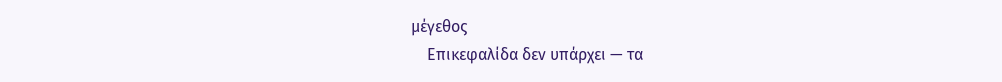μέγεθος
    Επικεφαλίδα δεν υπάρχει — τα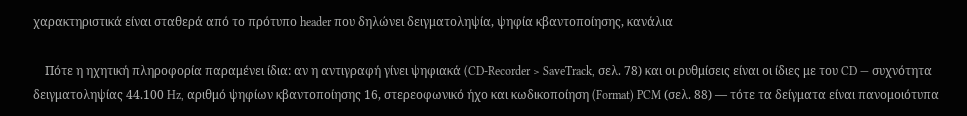χαρακτηριστικά είναι σταθερά από το πρότυπο header που δηλώνει δειγματοληψία, ψηφία κβαντοποίησης, κανάλια

    Πότε η ηχητική πληροφορία παραμένει ίδια: αν η αντιγραφή γίνει ψηφιακά (CD-Recorder > SaveTrack, σελ. 78) και οι ρυθμίσεις είναι οι ίδιες με του CD — συχνότητα δειγματοληψίας 44.100 Hz, αριθμό ψηφίων κβαντοποίησης 16, στερεοφωνικό ήχο και κωδικοποίηση (Format) PCM (σελ. 88) — τότε τα δείγματα είναι πανομοιότυπα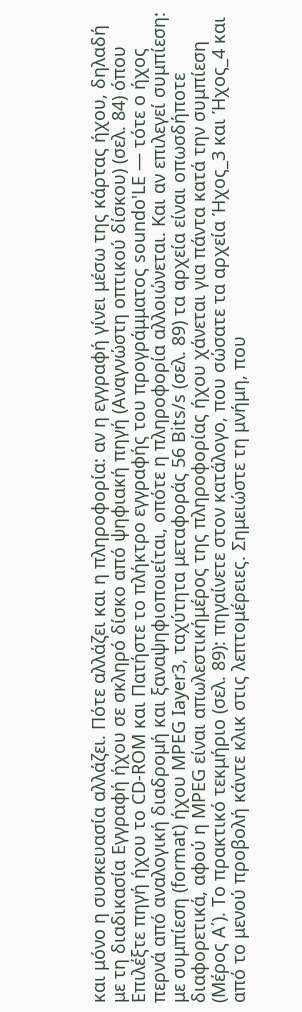και μόνο η συσκευασία αλλάζει. Πότε αλλάζει και η πληροφορία: αν η εγγραφή γίνει μέσω της κάρτας ήχου, δηλαδή με τη διαδικασία Εγγραφή ήχου σε σκληρό δίσκο από ψηφιακή πηγή (Αναγνώστη οπτικού δίσκου) (σελ. 84) όπου Επιλέξτε πηγή ήχου το CD-ROM και Πατήστε το πλήκτρο εγγραφής του προγράμματος soundo'LE — τότε ο ήχος περνά από αναλογική διαδρομή και ξαναψηφιοποιείται, οπότε η πληροφορία αλλοιώνεται. Και αν επιλεγεί συμπίεση: με συμπίεση (format) ήχου MPEG Iayer3, ταχύτητα μεταφοράς 56 Bits/s (σελ. 89) τα αρχεία είναι οπωσδήποτε διαφορετικά, αφού η MPEG είναι απωλεστικήμέρος της πληροφορίας ήχου χάνεται για πάντα κατά την συμπίεση (Μέρος Α΄). Το πρακτικό τεκμήριο (σελ. 89): πηγαίνετε στον κατάλογο, που σώσατε τα αρχεία Ήχος_3 και Ήχος_4 και από το μενού προβολή κάντε κλικ στις λεπτομέρειες. Σημειώστε τη μνήμη, που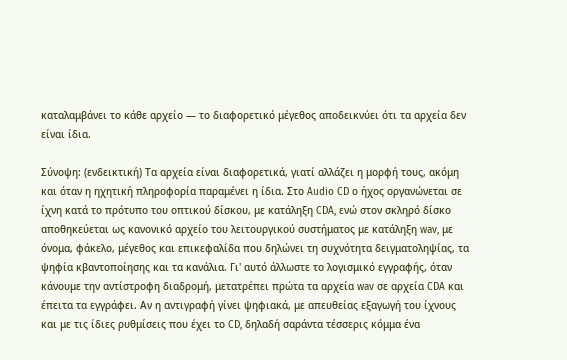καταλαμβάνει το κάθε αρχείο — το διαφορετικό μέγεθος αποδεικνύει ότι τα αρχεία δεν είναι ίδια.

Σύνοψη: (ενδεικτική) Τα αρχεία είναι διαφορετικά, γιατί αλλάζει η μορφή τους, ακόμη και όταν η ηχητική πληροφορία παραμένει η ίδια. Στο Audio CD ο ήχος οργανώνεται σε ίχνη κατά το πρότυπο του οπτικού δίσκου, με κατάληξη CDA, ενώ στον σκληρό δίσκο αποθηκεύεται ως κανονικό αρχείο του λειτουργικού συστήματος με κατάληξη wav, με όνομα, φάκελο, μέγεθος και επικεφαλίδα που δηλώνει τη συχνότητα δειγματοληψίας, τα ψηφία κβαντοποίησης και τα κανάλια. Γι' αυτό άλλωστε το λογισμικό εγγραφής, όταν κάνουμε την αντίστροφη διαδρομή, μετατρέπει πρώτα τα αρχεία wav σε αρχεία CDA και έπειτα τα εγγράφει. Αν η αντιγραφή γίνει ψηφιακά, με απευθείας εξαγωγή του ίχνους και με τις ίδιες ρυθμίσεις που έχει το CD, δηλαδή σαράντα τέσσερις κόμμα ένα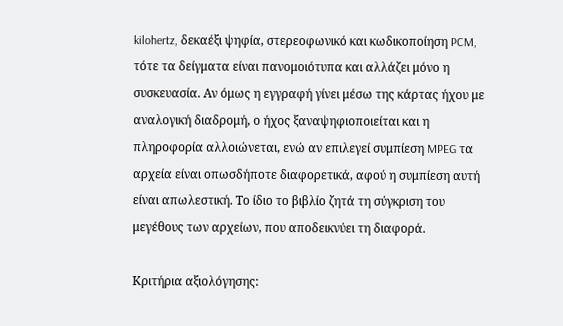kilohertz, δεκαέξι ψηφία, στερεοφωνικό και κωδικοποίηση PCM, τότε τα δείγματα είναι πανομοιότυπα και αλλάζει μόνο η συσκευασία. Αν όμως η εγγραφή γίνει μέσω της κάρτας ήχου με αναλογική διαδρομή, ο ήχος ξαναψηφιοποιείται και η πληροφορία αλλοιώνεται, ενώ αν επιλεγεί συμπίεση MPEG τα αρχεία είναι οπωσδήποτε διαφορετικά, αφού η συμπίεση αυτή είναι απωλεστική. Το ίδιο το βιβλίο ζητά τη σύγκριση του μεγέθους των αρχείων, που αποδεικνύει τη διαφορά.

Κριτήρια αξιολόγησης: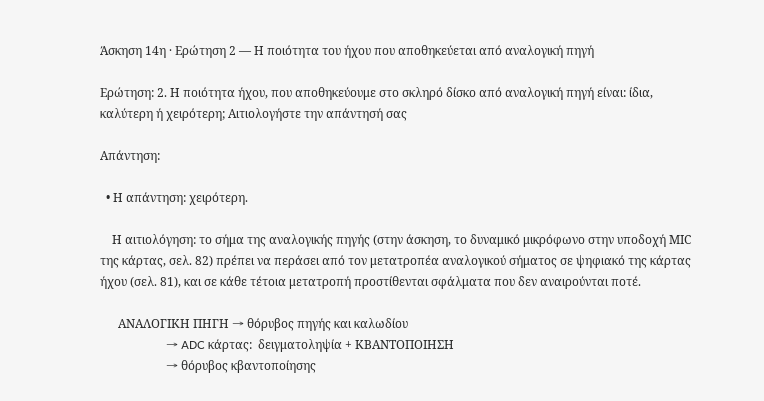Άσκηση 14η · Ερώτηση 2 — Η ποιότητα του ήχου που αποθηκεύεται από αναλογική πηγή

Ερώτηση: 2. Η ποιότητα ήχου, που αποθηκεύουμε στο σκληρό δίσκο από αναλογική πηγή είναι: ίδια, καλύτερη ή χειρότερη; Αιτιολογήστε την απάντησή σας

Απάντηση:

  • Η απάντηση: χειρότερη.

    Η αιτιολόγηση: το σήμα της αναλογικής πηγής (στην άσκηση, το δυναμικό μικρόφωνο στην υποδοχή ΜIC της κάρτας, σελ. 82) πρέπει να περάσει από τον μετατροπέα αναλογικού σήματος σε ψηφιακό της κάρτας ήχου (σελ. 81), και σε κάθε τέτοια μετατροπή προστίθενται σφάλματα που δεν αναιρούνται ποτέ.

      ΑΝΑΛΟΓΙΚΗ ΠΗΓΗ → θόρυβος πηγής και καλωδίου
                      → ADC κάρτας:  δειγματοληψία + ΚΒΑΝΤΟΠΟΙΗΣΗ
                      → θόρυβος κβαντοποίησης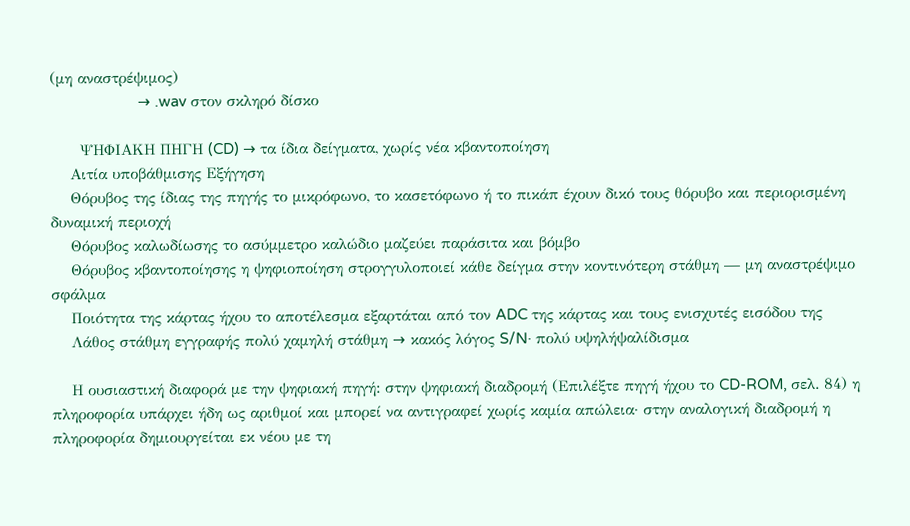(μη αναστρέψιμος)
                      → .wav στον σκληρό δίσκο

      ΨΗΦΙΑΚΗ ΠΗΓΗ (CD) → τα ίδια δείγματα, χωρίς νέα κβαντοποίηση
    Αιτία υποβάθμισης Εξήγηση
    Θόρυβος της ίδιας της πηγής το μικρόφωνο, το κασετόφωνο ή το πικάπ έχουν δικό τους θόρυβο και περιορισμένη δυναμική περιοχή
    Θόρυβος καλωδίωσης το ασύμμετρο καλώδιο μαζεύει παράσιτα και βόμβο
    Θόρυβος κβαντοποίησης η ψηφιοποίηση στρογγυλοποιεί κάθε δείγμα στην κοντινότερη στάθμη — μη αναστρέψιμο σφάλμα
    Ποιότητα της κάρτας ήχου το αποτέλεσμα εξαρτάται από τον ADC της κάρτας και τους ενισχυτές εισόδου της
    Λάθος στάθμη εγγραφής πολύ χαμηλή στάθμη → κακός λόγος S/N· πολύ υψηλήψαλίδισμα

    Η ουσιαστική διαφορά με την ψηφιακή πηγή: στην ψηφιακή διαδρομή (Επιλέξτε πηγή ήχου το CD-ROM, σελ. 84) η πληροφορία υπάρχει ήδη ως αριθμοί και μπορεί να αντιγραφεί χωρίς καμία απώλεια· στην αναλογική διαδρομή η πληροφορία δημιουργείται εκ νέου με τη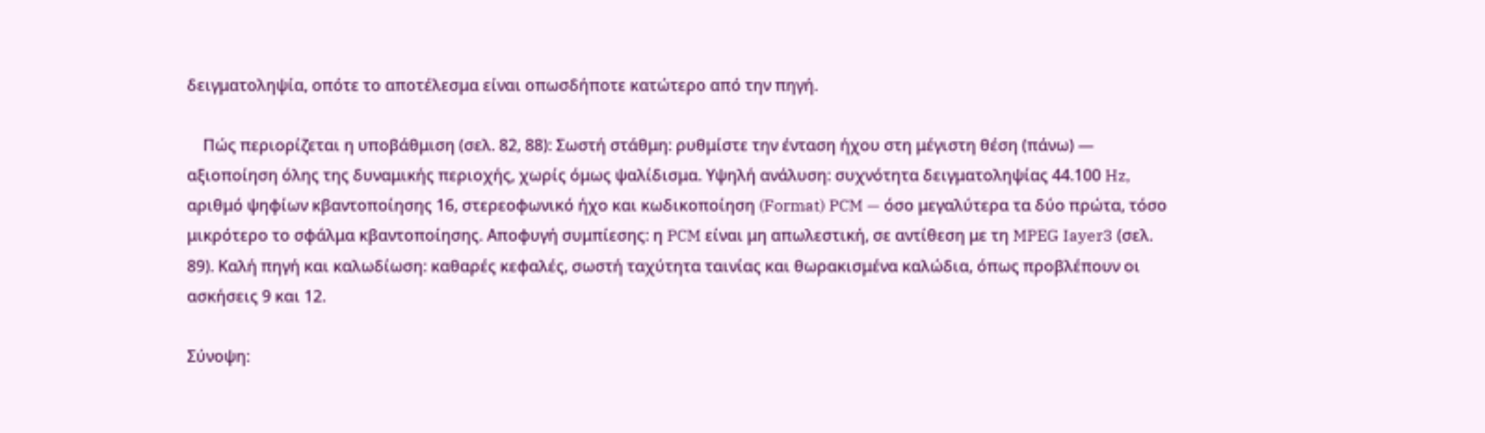δειγματοληψία, οπότε το αποτέλεσμα είναι οπωσδήποτε κατώτερο από την πηγή.

    Πώς περιορίζεται η υποβάθμιση (σελ. 82, 88): Σωστή στάθμη: ρυθμίστε την ένταση ήχου στη μέγιστη θέση (πάνω) — αξιοποίηση όλης της δυναμικής περιοχής, χωρίς όμως ψαλίδισμα. Υψηλή ανάλυση: συχνότητα δειγματοληψίας 44.100 Hz, αριθμό ψηφίων κβαντοποίησης 16, στερεοφωνικό ήχο και κωδικοποίηση (Format) PCM — όσο μεγαλύτερα τα δύο πρώτα, τόσο μικρότερο το σφάλμα κβαντοποίησης. Αποφυγή συμπίεσης: η PCM είναι μη απωλεστική, σε αντίθεση με τη MPEG Iayer3 (σελ. 89). Καλή πηγή και καλωδίωση: καθαρές κεφαλές, σωστή ταχύτητα ταινίας και θωρακισμένα καλώδια, όπως προβλέπουν οι ασκήσεις 9 και 12.

Σύνοψη: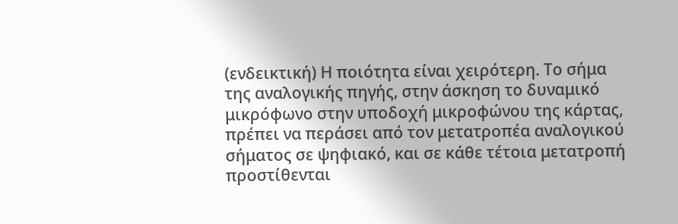(ενδεικτική) Η ποιότητα είναι χειρότερη. Το σήμα της αναλογικής πηγής, στην άσκηση το δυναμικό μικρόφωνο στην υποδοχή μικροφώνου της κάρτας, πρέπει να περάσει από τον μετατροπέα αναλογικού σήματος σε ψηφιακό, και σε κάθε τέτοια μετατροπή προστίθενται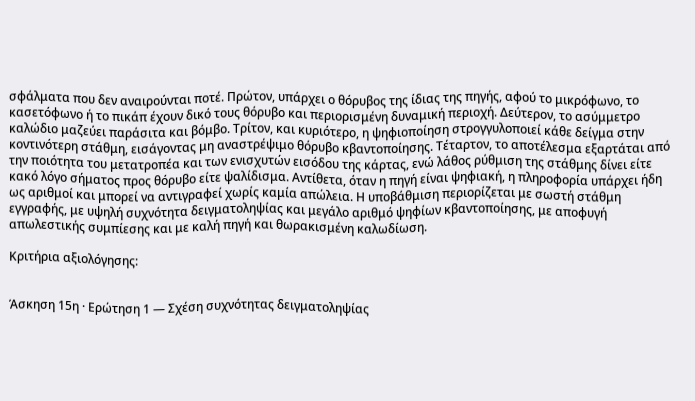σφάλματα που δεν αναιρούνται ποτέ. Πρώτον, υπάρχει ο θόρυβος της ίδιας της πηγής, αφού το μικρόφωνο, το κασετόφωνο ή το πικάπ έχουν δικό τους θόρυβο και περιορισμένη δυναμική περιοχή. Δεύτερον, το ασύμμετρο καλώδιο μαζεύει παράσιτα και βόμβο. Τρίτον, και κυριότερο, η ψηφιοποίηση στρογγυλοποιεί κάθε δείγμα στην κοντινότερη στάθμη, εισάγοντας μη αναστρέψιμο θόρυβο κβαντοποίησης. Τέταρτον, το αποτέλεσμα εξαρτάται από την ποιότητα του μετατροπέα και των ενισχυτών εισόδου της κάρτας, ενώ λάθος ρύθμιση της στάθμης δίνει είτε κακό λόγο σήματος προς θόρυβο είτε ψαλίδισμα. Αντίθετα, όταν η πηγή είναι ψηφιακή, η πληροφορία υπάρχει ήδη ως αριθμοί και μπορεί να αντιγραφεί χωρίς καμία απώλεια. Η υποβάθμιση περιορίζεται με σωστή στάθμη εγγραφής, με υψηλή συχνότητα δειγματοληψίας και μεγάλο αριθμό ψηφίων κβαντοποίησης, με αποφυγή απωλεστικής συμπίεσης και με καλή πηγή και θωρακισμένη καλωδίωση.

Κριτήρια αξιολόγησης:


Άσκηση 15η · Ερώτηση 1 — Σχέση συχνότητας δειγματοληψίας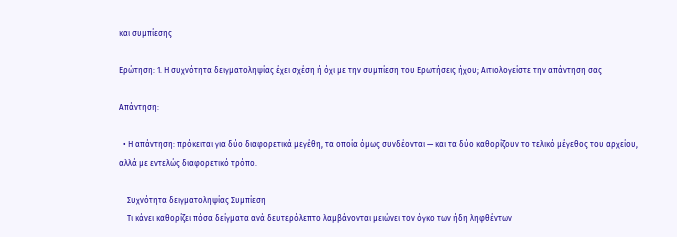και συμπίεσης

Ερώτηση: 1. Η συχνότητα δειγματοληψίας έχει σχέση ή όχι με την συμπίεση του Ερωτήσεις ήχου; Αιτιολογείστε την απάντηση σας

Απάντηση:

  • Η απάντηση: πρόκειται για δύο διαφορετικά μεγέθη, τα οποία όμως συνδέονται — και τα δύο καθορίζουν το τελικό μέγεθος του αρχείου, αλλά με εντελώς διαφορετικό τρόπο.

    Συχνότητα δειγματοληψίας Συμπίεση
    Τι κάνει καθορίζει πόσα δείγματα ανά δευτερόλεπτο λαμβάνονται μειώνει τον όγκο των ήδη ληφθέντων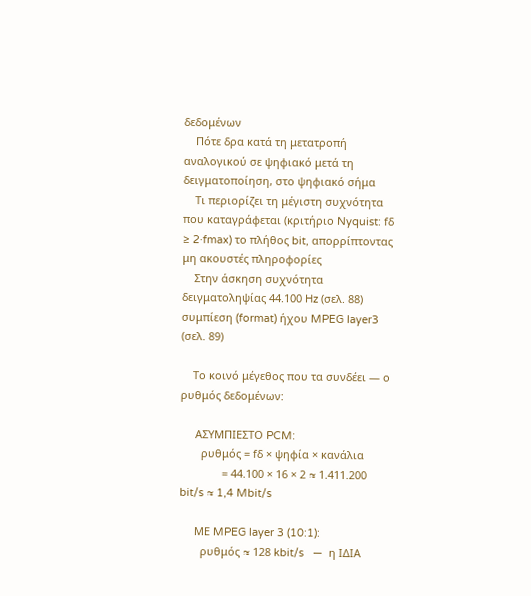δεδομένων
    Πότε δρα κατά τη μετατροπή αναλογικού σε ψηφιακό μετά τη δειγματοποίηση, στο ψηφιακό σήμα
    Τι περιορίζει τη μέγιστη συχνότητα που καταγράφεται (κριτήριο Nyquist: fδ ≥ 2·fmax) το πλήθος bit, απορρίπτοντας μη ακουστές πληροφορίες
    Στην άσκηση συχνότητα δειγματοληψίας 44.100 Hz (σελ. 88) συμπίεση (format) ήχου MPEG Iayer3 (σελ. 89)

    Το κοινό μέγεθος που τα συνδέει — ο ρυθμός δεδομένων:

     ΑΣΥΜΠΙΕΣΤΟ PCM:
       ρυθμός = fδ × ψηφία × κανάλια
              = 44.100 × 16 × 2 ≈ 1.411.200 bit/s ≈ 1,4 Mbit/s

     ΜΕ MPEG layer 3 (10:1):
       ρυθμός ≈ 128 kbit/s   —  η ΙΔΙΑ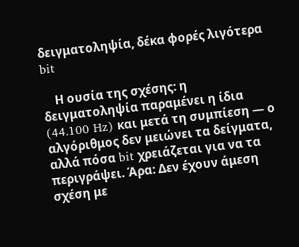δειγματοληψία, δέκα φορές λιγότερα bit

    Η ουσία της σχέσης: η δειγματοληψία παραμένει η ίδια (44.100 Hz) και μετά τη συμπίεση — ο αλγόριθμος δεν μειώνει τα δείγματα, αλλά πόσα bit χρειάζεται για να τα περιγράψει. Άρα: Δεν έχουν άμεση σχέση με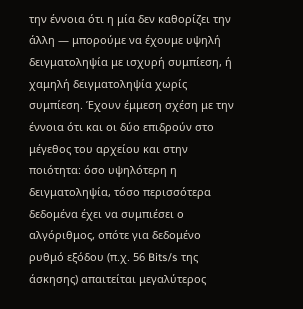την έννοια ότι η μία δεν καθορίζει την άλλη — μπορούμε να έχουμε υψηλή δειγματοληψία με ισχυρή συμπίεση, ή χαμηλή δειγματοληψία χωρίς συμπίεση. Έχουν έμμεση σχέση με την έννοια ότι και οι δύο επιδρούν στο μέγεθος του αρχείου και στην ποιότητα: όσο υψηλότερη η δειγματοληψία, τόσο περισσότερα δεδομένα έχει να συμπιέσει ο αλγόριθμος, οπότε για δεδομένο ρυθμό εξόδου (π.χ. 56 Bits/s της άσκησης) απαιτείται μεγαλύτερος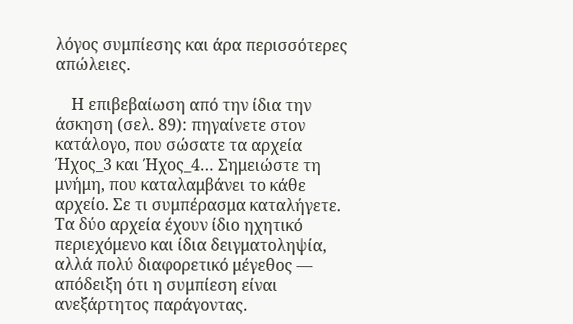λόγος συμπίεσης και άρα περισσότερες απώλειες.

    Η επιβεβαίωση από την ίδια την άσκηση (σελ. 89): πηγαίνετε στον κατάλογο, που σώσατε τα αρχεία Ήχος_3 και Ήχος_4… Σημειώστε τη μνήμη, που καταλαμβάνει το κάθε αρχείο. Σε τι συμπέρασμα καταλήγετε. Τα δύο αρχεία έχουν ίδιο ηχητικό περιεχόμενο και ίδια δειγματοληψία, αλλά πολύ διαφορετικό μέγεθος — απόδειξη ότι η συμπίεση είναι ανεξάρτητος παράγοντας.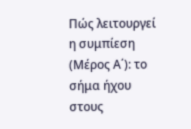Πώς λειτουργεί η συμπίεση (Μέρος Α΄): το σήμα ήχου στους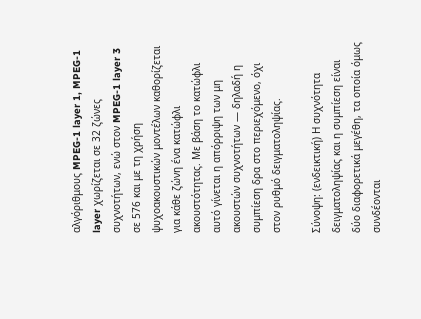αλγόριθμους MPEG-1 layer 1, MPEG-1 layer χωρίζεται σε 32 ζώνες συχνοτήτων, ενώ στον MPEG-1 layer 3 σε 576 και με τη χρήση ψυχοακουστικών μοντέλων καθορίζεται για κάθε ζώνη ένα κατώφλι ακουστότητας. Με βάση το κατώφλι αυτό γίνεται η απόρριψη των μη ακουστών συχνοτήτων — δηλαδή η συμπίεση δρα στο περιεχόμενο, όχι στον ρυθμό δειγματοληψίας.

Σύνοψη: (ενδεικτική) Η συχνότητα δειγματοληψίας και η συμπίεση είναι δύο διαφορετικά μεγέθη, τα οποία όμως συνδέονται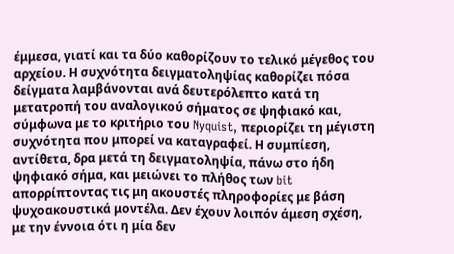έμμεσα, γιατί και τα δύο καθορίζουν το τελικό μέγεθος του αρχείου. Η συχνότητα δειγματοληψίας καθορίζει πόσα δείγματα λαμβάνονται ανά δευτερόλεπτο κατά τη μετατροπή του αναλογικού σήματος σε ψηφιακό και, σύμφωνα με το κριτήριο του Nyquist, περιορίζει τη μέγιστη συχνότητα που μπορεί να καταγραφεί. Η συμπίεση, αντίθετα, δρα μετά τη δειγματοληψία, πάνω στο ήδη ψηφιακό σήμα, και μειώνει το πλήθος των bit απορρίπτοντας τις μη ακουστές πληροφορίες με βάση ψυχοακουστικά μοντέλα. Δεν έχουν λοιπόν άμεση σχέση, με την έννοια ότι η μία δεν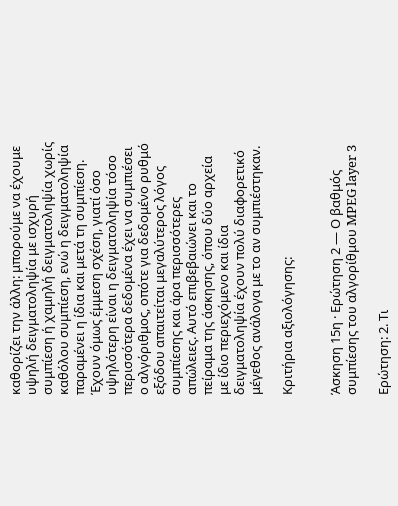καθορίζει την άλλη: μπορούμε να έχουμε υψηλή δειγματοληψία με ισχυρή συμπίεση ή χαμηλή δειγματοληψία χωρίς καθόλου συμπίεση, ενώ η δειγματοληψία παραμένει η ίδια και μετά τη συμπίεση. Έχουν όμως έμμεση σχέση, γιατί όσο υψηλότερη είναι η δειγματοληψία τόσο περισσότερα δεδομένα έχει να συμπιέσει ο αλγόριθμος, οπότε για δεδομένο ρυθμό εξόδου απαιτείται μεγαλύτερος λόγος συμπίεσης και άρα περισσότερες απώλειες. Αυτό επιβεβαιώνει και το πείραμα της άσκησης, όπου δύο αρχεία με ίδιο περιεχόμενο και ίδια δειγματοληψία έχουν πολύ διαφορετικό μέγεθος ανάλογα με το αν συμπιέστηκαν.

Κριτήρια αξιολόγησης:


Άσκηση 15η · Ερώτηση 2 — Ο βαθμός συμπίεσης του αλγορίθμου MPEG layer 3

Ερώτηση: 2. Τι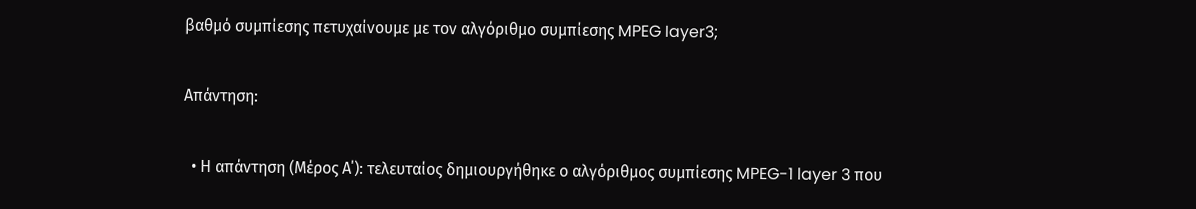βαθμό συμπίεσης πετυχαίνουμε με τον αλγόριθμο συμπίεσης MPEG Iayer3;

Απάντηση:

  • Η απάντηση (Μέρος Α΄): τελευταίος δημιουργήθηκε ο αλγόριθμος συμπίεσης MPEG-1 layer 3 που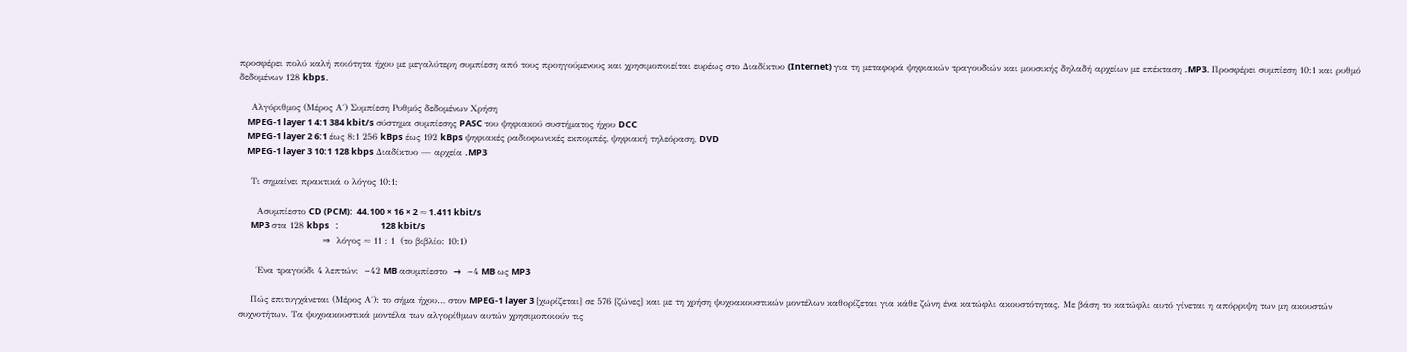προσφέρει πολύ καλή ποιότητα ήχου με μεγαλύτερη συμπίεση από τους προηγούμενους και χρησιμοποιείται ευρέως στο Διαδίκτυο (Internet) για τη μεταφορά ψηφιακών τραγουδιών και μουσικής δηλαδή αρχείων με επέκταση .MP3. Προσφέρει συμπίεση 10:1 και ρυθμό δεδομένων 128 kbps.

    Αλγόριθμος (Μέρος Α΄) Συμπίεση Ρυθμός δεδομένων Χρήση
    MPEG-1 layer 1 4:1 384 kbit/s σύστημα συμπίεσης PASC του ψηφιακού συστήματος ήχου DCC
    MPEG-1 layer 2 6:1 έως 8:1 256 kBps έως 192 kBps ψηφιακές ραδιοφωνικές εκπομπές, ψηφιακή τηλεόραση, DVD
    MPEG-1 layer 3 10:1 128 kbps Διαδίκτυο — αρχεία .MP3

    Τι σημαίνει πρακτικά ο λόγος 10:1:

      Ασυμπίεστο CD (PCM):  44.100 × 16 × 2 ≈ 1.411 kbit/s
      MP3 στα 128 kbps   :                     128 kbit/s
                            ⇒  λόγος ≈ 11 : 1  (το βιβλίο: 10:1)

      Ένα τραγούδι 4 λεπτών:  ~42 MB ασυμπίεστο  →  ~4 MB ως MP3

    Πώς επιτυγχάνεται (Μέρος Α΄): το σήμα ήχου… στον MPEG-1 layer 3 [χωρίζεται] σε 576 [ζώνες] και με τη χρήση ψυχοακουστικών μοντέλων καθορίζεται για κάθε ζώνη ένα κατώφλι ακουστότητας. Με βάση το κατώφλι αυτό γίνεται η απόρριψη των μη ακουστών συχνοτήτων. Τα ψυχοακουστικά μοντέλα των αλγορίθμων αυτών χρησιμοποιούν τις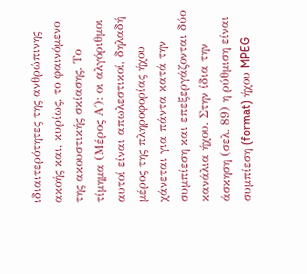ιδιαιτερότητες της ανθρώπινης ακοής και, κυρίως, το φαινόμενο της ακουστικής σκίασης. Το τίμημα (Μέρος Α΄): οι αλγόριθμοι αυτοί είναι απωλεστικοί, δηλαδή μέρος της πληροφορίας ήχου χάνεται για πάντα κατά την συμπίεση και επεξεργάζονται δύο κανάλια ήχου. Στην ίδια την άσκηση (σελ. 89) η ρύθμιση είναι συμπίεση (format) ήχου MPEG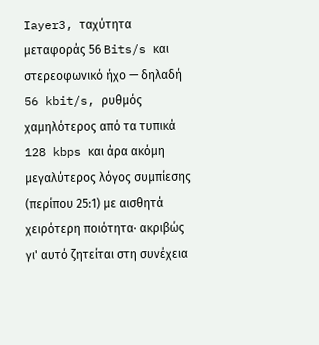Iayer3, ταχύτητα μεταφοράς 56 Bits/s και στερεοφωνικό ήχο — δηλαδή 56 kbit/s, ρυθμός χαμηλότερος από τα τυπικά 128 kbps και άρα ακόμη μεγαλύτερος λόγος συμπίεσης (περίπου 25:1) με αισθητά χειρότερη ποιότητα· ακριβώς γι' αυτό ζητείται στη συνέχεια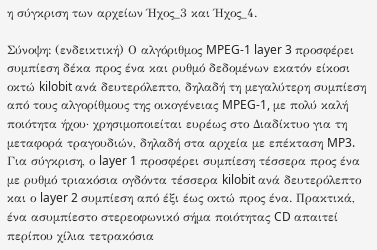η σύγκριση των αρχείων Ήχος_3 και Ήχος_4.

Σύνοψη: (ενδεικτική) Ο αλγόριθμος MPEG-1 layer 3 προσφέρει συμπίεση δέκα προς ένα και ρυθμό δεδομένων εκατόν είκοσι οκτώ kilobit ανά δευτερόλεπτο, δηλαδή τη μεγαλύτερη συμπίεση από τους αλγορίθμους της οικογένειας MPEG-1, με πολύ καλή ποιότητα ήχου· χρησιμοποιείται ευρέως στο Διαδίκτυο για τη μεταφορά τραγουδιών, δηλαδή στα αρχεία με επέκταση MP3. Για σύγκριση, ο layer 1 προσφέρει συμπίεση τέσσερα προς ένα με ρυθμό τριακόσια ογδόντα τέσσερα kilobit ανά δευτερόλεπτο και ο layer 2 συμπίεση από έξι έως οκτώ προς ένα. Πρακτικά, ένα ασυμπίεστο στερεοφωνικό σήμα ποιότητας CD απαιτεί περίπου χίλια τετρακόσια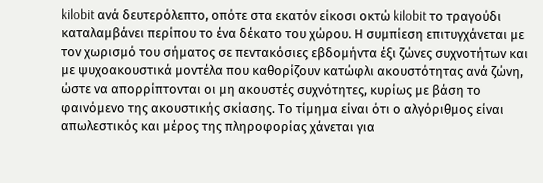kilobit ανά δευτερόλεπτο, οπότε στα εκατόν είκοσι οκτώ kilobit το τραγούδι καταλαμβάνει περίπου το ένα δέκατο του χώρου. Η συμπίεση επιτυγχάνεται με τον χωρισμό του σήματος σε πεντακόσιες εβδομήντα έξι ζώνες συχνοτήτων και με ψυχοακουστικά μοντέλα που καθορίζουν κατώφλι ακουστότητας ανά ζώνη, ώστε να απορρίπτονται οι μη ακουστές συχνότητες, κυρίως με βάση το φαινόμενο της ακουστικής σκίασης. Το τίμημα είναι ότι ο αλγόριθμος είναι απωλεστικός και μέρος της πληροφορίας χάνεται για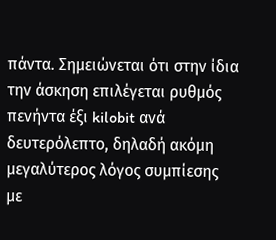πάντα. Σημειώνεται ότι στην ίδια την άσκηση επιλέγεται ρυθμός πενήντα έξι kilobit ανά δευτερόλεπτο, δηλαδή ακόμη μεγαλύτερος λόγος συμπίεσης με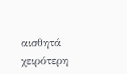αισθητά χειρότερη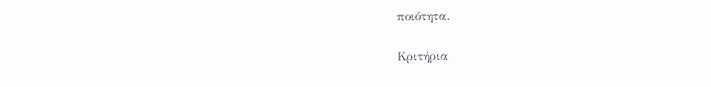ποιότητα.

Κριτήρια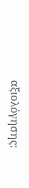αξιολόγησης: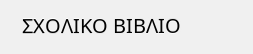ΣΧΟΛΙΚΟ ΒΙΒΛΙΟ